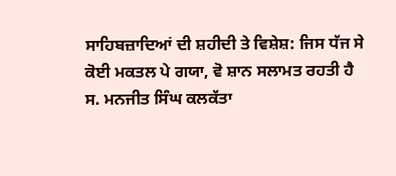ਸਾਹਿਬਜ਼ਾਦਿਆਂ ਦੀ ਸ਼ਹੀਦੀ ਤੇ ਵਿਸ਼ੇਸ਼: ਜਿਸ ਧੱਜ ਸੇ ਕੋਈ ਮਕਤਲ ਪੇ ਗਯਾ, ਵੋ ਸ਼ਾਨ ਸਲਾਮਤ ਰਹਤੀ ਹੈ
ਸ. ਮਨਜੀਤ ਸਿੰਘ ਕਲਕੱਤਾ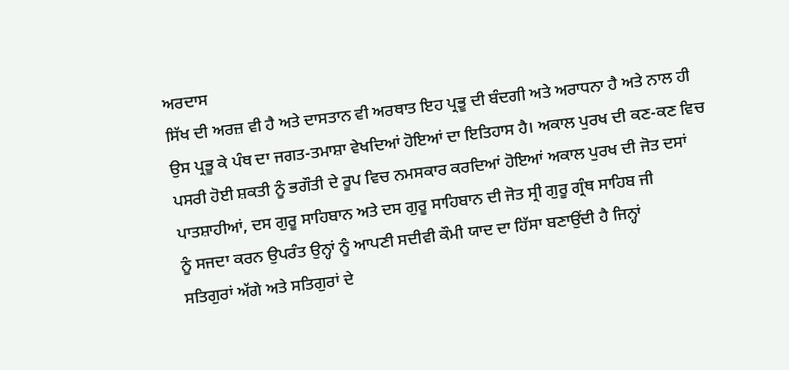ਅਰਦਾਸ
ਸਿੱਖ ਦੀ ਅਰਜ਼ ਵੀ ਹੈ ਅਤੇ ਦਾਸਤਾਨ ਵੀ ਅਰਥਾਤ ਇਹ ਪ੍ਰਭੂ ਦੀ ਬੰਦਗੀ ਅਤੇ ਅਰਾਧਨਾ ਹੈ ਅਤੇ ਨਾਲ ਹੀ
ਉਸ ਪ੍ਰਭੂ ਕੇ ਪੰਥ ਦਾ ਜਗਤ-ਤਮਾਸ਼ਾ ਵੇਖਦਿਆਂ ਹੋਇਆਂ ਦਾ ਇਤਿਹਾਸ ਹੈ। ਅਕਾਲ ਪੁਰਖ ਦੀ ਕਣ-ਕਣ ਵਿਚ
ਪਸਰੀ ਹੋਈ ਸ਼ਕਤੀ ਨੂੰ ਭਗੌਤੀ ਦੇ ਰੂਪ ਵਿਚ ਨਮਸਕਾਰ ਕਰਦਿਆਂ ਹੋਇਆਂ ਅਕਾਲ ਪੁਰਖ ਦੀ ਜੋਤ ਦਸਾਂ
ਪਾਤਸ਼ਾਹੀਆਂ, ਦਸ ਗੁਰੂ ਸਾਹਿਬਾਨ ਅਤੇ ਦਸ ਗੁਰੂ ਸਾਹਿਬਾਨ ਦੀ ਜੋਤ ਸ੍ਰੀ ਗੁਰੂ ਗ੍ਰੰਥ ਸਾਹਿਬ ਜੀ
ਨੂੰ ਸਜਦਾ ਕਰਨ ਉਪਰੰਤ ਉਨ੍ਹਾਂ ਨੂੰ ਆਪਣੀ ਸਦੀਵੀ ਕੌਮੀ ਯਾਦ ਦਾ ਹਿੱਸਾ ਬਣਾਉਂਦੀ ਹੈ ਜਿਨ੍ਹਾਂ
ਸਤਿਗੁਰਾਂ ਅੱਗੇ ਅਤੇ ਸਤਿਗੁਰਾਂ ਦੇ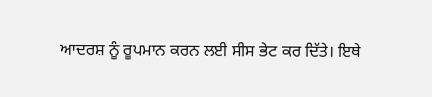ਆਦਰਸ਼ ਨੂੰ ਰੂਪਮਾਨ ਕਰਨ ਲਈ ਸੀਸ ਭੇਟ ਕਰ ਦਿੱਤੇ। ਇਥੇ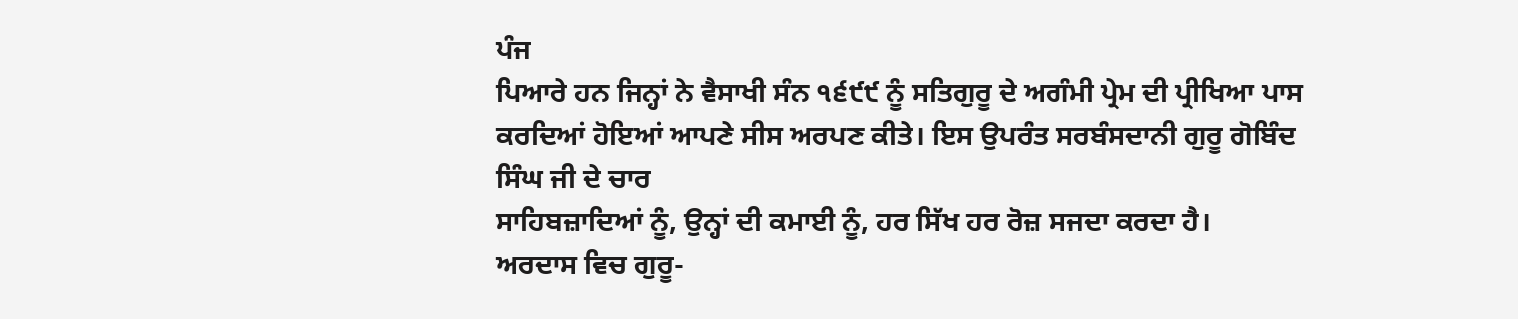ਪੰਜ
ਪਿਆਰੇ ਹਨ ਜਿਨ੍ਹਾਂ ਨੇ ਵੈਸਾਖੀ ਸੰਨ ੧੬੯੯ ਨੂੰ ਸਤਿਗੁਰੂ ਦੇ ਅਗੰਮੀ ਪ੍ਰੇਮ ਦੀ ਪ੍ਰੀਖਿਆ ਪਾਸ
ਕਰਦਿਆਂ ਹੋਇਆਂ ਆਪਣੇ ਸੀਸ ਅਰਪਣ ਕੀਤੇ। ਇਸ ਉਪਰੰਤ ਸਰਬੰਸਦਾਨੀ ਗੁਰੂ ਗੋਬਿੰਦ ਸਿੰਘ ਜੀ ਦੇ ਚਾਰ
ਸਾਹਿਬਜ਼ਾਦਿਆਂ ਨੂੰ, ਉਨ੍ਹਾਂ ਦੀ ਕਮਾਈ ਨੂੰ, ਹਰ ਸਿੱਖ ਹਰ ਰੋਜ਼ ਸਜਦਾ ਕਰਦਾ ਹੈ।
ਅਰਦਾਸ ਵਿਚ ਗੁਰੂ-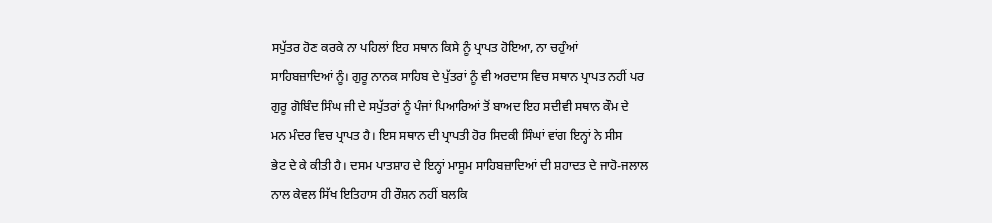ਸਪੁੱਤਰ ਹੋਣ ਕਰਕੇ ਨਾ ਪਹਿਲਾਂ ਇਹ ਸਥਾਨ ਕਿਸੇ ਨੂੰ ਪ੍ਰਾਪਤ ਹੋਇਆ, ਨਾ ਚਹੁੰਆਂ
ਸਾਹਿਬਜ਼ਾਦਿਆਂ ਨੂੰ। ਗੁਰੂ ਨਾਨਕ ਸਾਹਿਬ ਦੇ ਪੁੱਤਰਾਂ ਨੂੰ ਵੀ ਅਰਦਾਸ ਵਿਚ ਸਥਾਨ ਪ੍ਰਾਪਤ ਨਹੀਂ ਪਰ
ਗੁਰੂ ਗੋਬਿੰਦ ਸਿੰਘ ਜੀ ਦੇ ਸਪੁੱਤਰਾਂ ਨੂੰ ਪੰਜਾਂ ਪਿਆਰਿਆਂ ਤੋਂ ਬਾਅਦ ਇਹ ਸਦੀਵੀ ਸਥਾਨ ਕੌਮ ਦੇ
ਮਨ ਮੰਦਰ ਵਿਚ ਪ੍ਰਾਪਤ ਹੈ। ਇਸ ਸਥਾਨ ਦੀ ਪ੍ਰਾਪਤੀ ਹੋਰ ਸਿਦਕੀ ਸਿੰਘਾਂ ਵਾਂਗ ਇਨ੍ਹਾਂ ਨੇ ਸੀਸ
ਭੇਟ ਦੇ ਕੇ ਕੀਤੀ ਹੈ। ਦਸਮ ਪਾਤਸ਼ਾਹ ਦੇ ਇਨ੍ਹਾਂ ਮਾਸੂਮ ਸਾਹਿਬਜ਼ਾਦਿਆਂ ਦੀ ਸ਼ਹਾਦਤ ਦੇ ਜਾਹੋ-ਜਲਾਲ
ਨਾਲ ਕੇਵਲ ਸਿੱਖ ਇਤਿਹਾਸ ਹੀ ਰੌਸ਼ਨ ਨਹੀਂ ਬਲਕਿ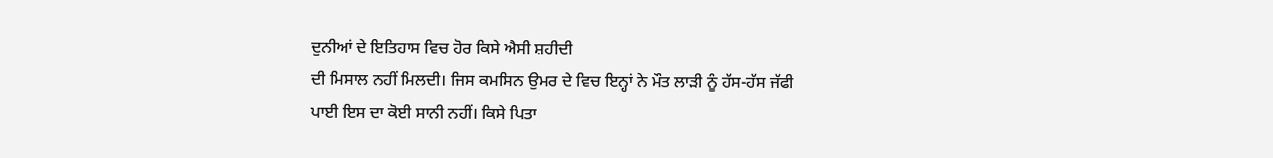ਦੁਨੀਆਂ ਦੇ ਇਤਿਹਾਸ ਵਿਚ ਹੋਰ ਕਿਸੇ ਐਸੀ ਸ਼ਹੀਦੀ
ਦੀ ਮਿਸਾਲ ਨਹੀਂ ਮਿਲਦੀ। ਜਿਸ ਕਮਸਿਨ ਉਮਰ ਦੇ ਵਿਚ ਇਨ੍ਹਾਂ ਨੇ ਮੌਤ ਲਾੜੀ ਨੂੰ ਹੱਸ-ਹੱਸ ਜੱਫੀ
ਪਾਈ ਇਸ ਦਾ ਕੋਈ ਸਾਨੀ ਨਹੀਂ। ਕਿਸੇ ਪਿਤਾ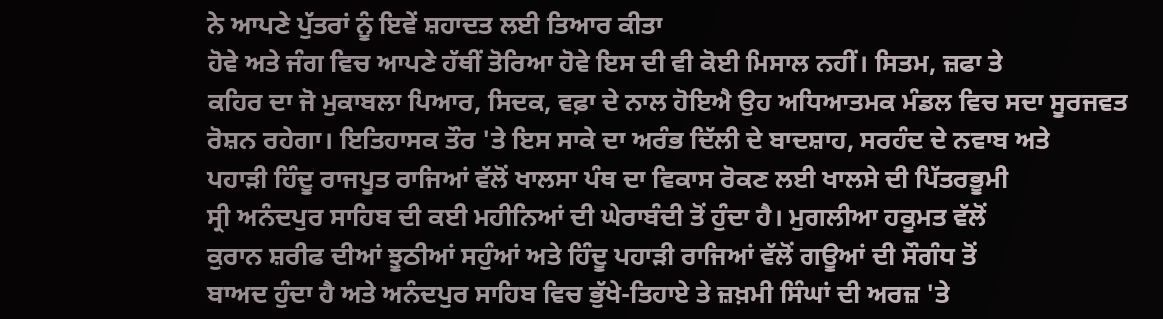ਨੇ ਆਪਣੇ ਪੁੱਤਰਾਂ ਨੂੰ ਇਵੇਂ ਸ਼ਹਾਦਤ ਲਈ ਤਿਆਰ ਕੀਤਾ
ਹੋਵੇ ਅਤੇ ਜੰਗ ਵਿਚ ਆਪਣੇ ਹੱਥੀਂ ਤੋਰਿਆ ਹੋਵੇ ਇਸ ਦੀ ਵੀ ਕੋਈ ਮਿਸਾਲ ਨਹੀਂ। ਸਿਤਮ, ਜ਼ਫਾ ਤੇ
ਕਹਿਰ ਦਾ ਜੋ ਮੁਕਾਬਲਾ ਪਿਆਰ, ਸਿਦਕ, ਵਫ਼ਾ ਦੇ ਨਾਲ ਹੋਇਐ ਉਹ ਅਧਿਆਤਮਕ ਮੰਡਲ ਵਿਚ ਸਦਾ ਸੂਰਜਵਤ
ਰੋਸ਼ਨ ਰਹੇਗਾ। ਇਤਿਹਾਸਕ ਤੌਰ 'ਤੇ ਇਸ ਸਾਕੇ ਦਾ ਅਰੰਭ ਦਿੱਲੀ ਦੇ ਬਾਦਸ਼ਾਹ, ਸਰਹੰਦ ਦੇ ਨਵਾਬ ਅਤੇ
ਪਹਾੜੀ ਹਿੰਦੂ ਰਾਜਪੂਤ ਰਾਜਿਆਂ ਵੱਲੋਂ ਖਾਲਸਾ ਪੰਥ ਦਾ ਵਿਕਾਸ ਰੋਕਣ ਲਈ ਖਾਲਸੇ ਦੀ ਪਿੱਤਰਭੂਮੀ
ਸ੍ਰੀ ਅਨੰਦਪੁਰ ਸਾਹਿਬ ਦੀ ਕਈ ਮਹੀਨਿਆਂ ਦੀ ਘੇਰਾਬੰਦੀ ਤੋਂ ਹੁੰਦਾ ਹੈ। ਮੁਗਲੀਆ ਹਕੂਮਤ ਵੱਲੋਂ
ਕੁਰਾਨ ਸ਼ਰੀਫ ਦੀਆਂ ਝੂਠੀਆਂ ਸਹੁੰਆਂ ਅਤੇ ਹਿੰਦੂ ਪਹਾੜੀ ਰਾਜਿਆਂ ਵੱਲੋਂ ਗਊਆਂ ਦੀ ਸੌਗੰਧ ਤੋਂ
ਬਾਅਦ ਹੁੰਦਾ ਹੈ ਅਤੇ ਅਨੰਦਪੁਰ ਸਾਹਿਬ ਵਿਚ ਭੁੱਖੇ-ਤਿਹਾਏ ਤੇ ਜ਼ਖ਼ਮੀ ਸਿੰਘਾਂ ਦੀ ਅਰਜ਼ 'ਤੇ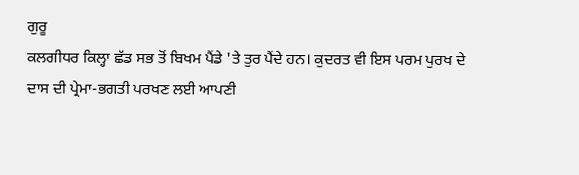ਗੁਰੂ
ਕਲਗੀਧਰ ਕਿਲ੍ਹਾ ਛੱਡ ਸਭ ਤੋਂ ਬਿਖਮ ਪੈਂਡੇ 'ਤੇ ਤੁਰ ਪੈਂਦੇ ਹਨ। ਕੁਦਰਤ ਵੀ ਇਸ ਪਰਮ ਪੁਰਖ ਦੇ
ਦਾਸ ਦੀ ਪ੍ਰੇਮਾ-ਭਗਤੀ ਪਰਖਣ ਲਈ ਆਪਣੀ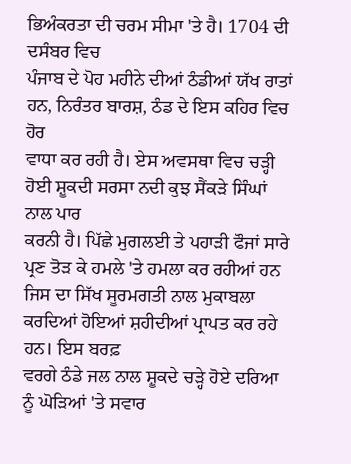ਭਿਅੰਕਰਤਾ ਦੀ ਚਰਮ ਸੀਮਾ 'ਤੇ ਹੈ। 1704 ਦੀ ਦਸੰਬਰ ਵਿਚ
ਪੰਜਾਬ ਦੇ ਪੋਹ ਮਹੀਨੇ ਦੀਆਂ ਠੰਡੀਆਂ ਯੱਖ ਰਾਤਾਂ ਹਨ, ਨਿਰੰਤਰ ਬਾਰਸ਼, ਠੰਡ ਦੇ ਇਸ ਕਹਿਰ ਵਿਚ ਹੋਰ
ਵਾਧਾ ਕਰ ਰਹੀ ਹੈ। ਏਸ ਅਵਸਥਾ ਵਿਚ ਚੜ੍ਹੀ ਹੋਈ ਸ਼ੂਕਦੀ ਸਰਸਾ ਨਦੀ ਕੁਝ ਸੈਂਕੜੇ ਸਿੰਘਾਂ ਨਾਲ ਪਾਰ
ਕਰਨੀ ਹੈ। ਪਿੱਛੇ ਮੁਗਲਈ ਤੇ ਪਹਾੜੀ ਫੌਜਾਂ ਸਾਰੇ ਪ੍ਰਣ ਤੋੜ ਕੇ ਹਮਲੇ 'ਤੇ ਹਮਲਾ ਕਰ ਰਹੀਆਂ ਹਨ
ਜਿਸ ਦਾ ਸਿੱਖ ਸੂਰਮਗਤੀ ਨਾਲ ਮੁਕਾਬਲਾ ਕਰਦਿਆਂ ਹੋਇਆਂ ਸ਼ਹੀਦੀਆਂ ਪ੍ਰਾਪਤ ਕਰ ਰਹੇ ਹਨ। ਇਸ ਬਰਫ਼
ਵਰਗੇ ਠੰਡੇ ਜਲ ਨਾਲ ਸ਼ੂਕਦੇ ਚੜ੍ਹੇ ਹੋਏ ਦਰਿਆ ਨੂੰ ਘੋੜਿਆਂ 'ਤੇ ਸਵਾਰ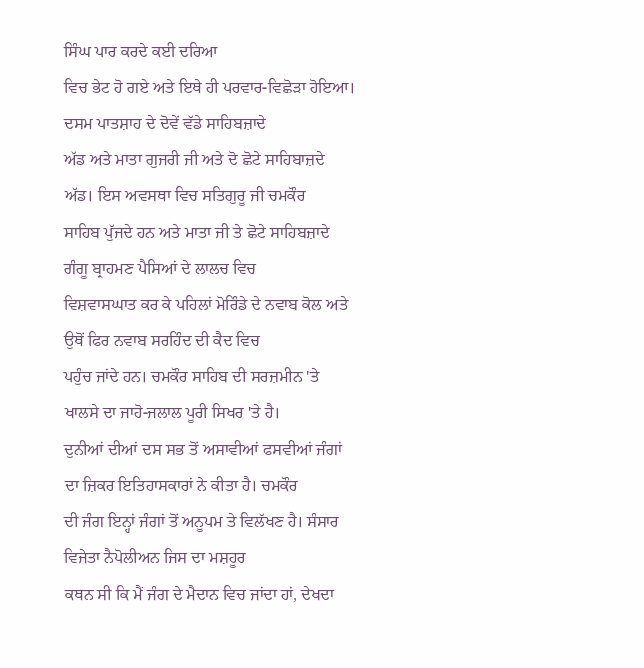ਸਿੰਘ ਪਾਰ ਕਰਦੇ ਕਈ ਦਰਿਆ
ਵਿਚ ਭੇਟ ਹੋ ਗਏ ਅਤੇ ਇਥੇ ਹੀ ਪਰਵਾਰ-ਵਿਛੋੜਾ ਹੋਇਆ। ਦਸਮ ਪਾਤਸ਼ਾਹ ਦੇ ਦੋਵੇਂ ਵੱਡੇ ਸਾਹਿਬਜ਼ਾਦੇ
ਅੱਡ ਅਤੇ ਮਾਤਾ ਗੁਜਰੀ ਜੀ ਅਤੇ ਦੋ ਛੋਟੇ ਸਾਹਿਬਾਜ਼ਦੇ ਅੱਡ। ਇਸ ਅਵਸਥਾ ਵਿਚ ਸਤਿਗੁਰੂ ਜੀ ਚਮਕੌਰ
ਸਾਹਿਬ ਪੁੱਜਦੇ ਹਨ ਅਤੇ ਮਾਤਾ ਜੀ ਤੇ ਛੋਟੇ ਸਾਹਿਬਜ਼ਾਦੇ ਗੰਗੂ ਬ੍ਰਾਹਮਣ ਪੈਸਿਆਂ ਦੇ ਲਾਲਚ ਵਿਚ
ਵਿਸ਼ਵਾਸਘਾਤ ਕਰ ਕੇ ਪਹਿਲਾਂ ਮੋਰਿੰਡੇ ਦੇ ਨਵਾਬ ਕੋਲ ਅਤੇ ਉਥੋਂ ਫਿਰ ਨਵਾਬ ਸਰਹਿੰਦ ਦੀ ਕੈਦ ਵਿਚ
ਪਹੁੰਚ ਜਾਂਦੇ ਹਨ। ਚਮਕੌਰ ਸਾਹਿਬ ਦੀ ਸਰਜ਼ਮੀਨ 'ਤੇ ਖਾਲਸੇ ਦਾ ਜਾਹੋ-ਜਲਾਲ ਪੂਰੀ ਸਿਖਰ 'ਤੇ ਹੈ।
ਦੁਨੀਆਂ ਦੀਆਂ ਦਸ ਸਭ ਤੋਂ ਅਸਾਵੀਆਂ ਫਸਵੀਆਂ ਜੰਗਾਂ ਦਾ ਜ਼ਿਕਰ ਇਤਿਹਾਸਕਾਰਾਂ ਨੇ ਕੀਤਾ ਹੈ। ਚਮਕੌਰ
ਦੀ ਜੰਗ ਇਨ੍ਹਾਂ ਜੰਗਾਂ ਤੋਂ ਅਨੂਪਮ ਤੇ ਵਿਲੱਖਣ ਹੈ। ਸੰਸਾਰ ਵਿਜੇਤਾ ਨੈਪੋਲੀਅਨ ਜਿਸ ਦਾ ਮਸ਼ਹੂਰ
ਕਥਨ ਸੀ ਕਿ ਮੈਂ ਜੰਗ ਦੇ ਮੈਦਾਨ ਵਿਚ ਜਾਂਦਾ ਹਾਂ, ਦੇਖਦਾ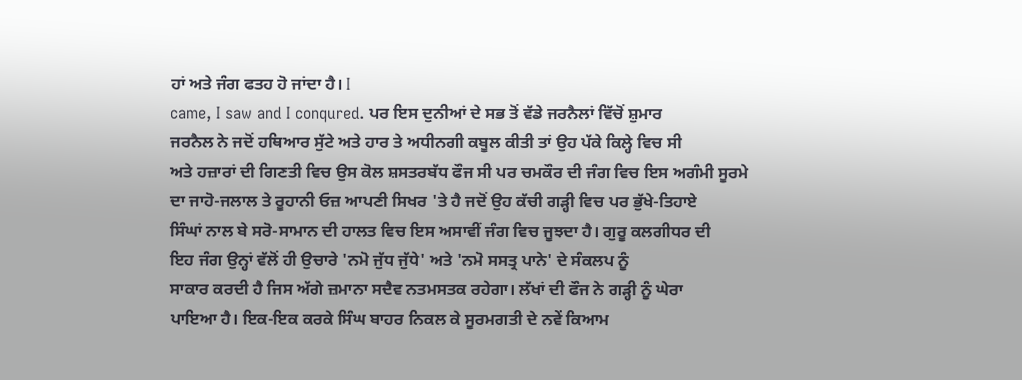ਹਾਂ ਅਤੇ ਜੰਗ ਫਤਹ ਹੋ ਜਾਂਦਾ ਹੈ। I
came, I saw and I conqured. ਪਰ ਇਸ ਦੁਨੀਆਂ ਦੇ ਸਭ ਤੋਂ ਵੱਡੇ ਜਰਨੈਲਾਂ ਵਿੱਚੋਂ ਸ਼ੁਮਾਰ
ਜਰਨੈਲ ਨੇ ਜਦੋਂ ਹਥਿਆਰ ਸੁੱਟੇ ਅਤੇ ਹਾਰ ਤੇ ਅਧੀਨਗੀ ਕਬੂਲ ਕੀਤੀ ਤਾਂ ਉਹ ਪੱਕੇ ਕਿਲ੍ਹੇ ਵਿਚ ਸੀ
ਅਤੇ ਹਜ਼ਾਰਾਂ ਦੀ ਗਿਣਤੀ ਵਿਚ ਉਸ ਕੋਲ ਸ਼ਸਤਰਬੱਧ ਫੌਜ ਸੀ ਪਰ ਚਮਕੌਰ ਦੀ ਜੰਗ ਵਿਚ ਇਸ ਅਗੰਮੀ ਸੂਰਮੇ
ਦਾ ਜਾਹੋ-ਜਲਾਲ ਤੇ ਰੂਹਾਨੀ ਓਜ਼ ਆਪਣੀ ਸਿਖਰ 'ਤੇ ਹੈ ਜਦੋਂ ਉਹ ਕੱਚੀ ਗੜ੍ਹੀ ਵਿਚ ਪਰ ਭੁੱਖੇ-ਤਿਹਾਏ
ਸਿੰਘਾਂ ਨਾਲ ਬੇ ਸਰੋ-ਸਾਮਾਨ ਦੀ ਹਾਲਤ ਵਿਚ ਇਸ ਅਸਾਵੀਂ ਜੰਗ ਵਿਚ ਜੂਝਦਾ ਹੈ। ਗੁਰੂ ਕਲਗੀਧਰ ਦੀ
ਇਹ ਜੰਗ ਉਨ੍ਹਾਂ ਵੱਲੋਂ ਹੀ ਉਚਾਰੇ 'ਨਮੋ ਜੁੱਧ ਜੁੱਧੇ' ਅਤੇ 'ਨਮੋ ਸਸਤ੍ਰ ਪਾਨੇ' ਦੇ ਸੰਕਲਪ ਨੂੰ
ਸਾਕਾਰ ਕਰਦੀ ਹੈ ਜਿਸ ਅੱਗੇ ਜ਼ਮਾਨਾ ਸਦੈਵ ਨਤਮਸਤਕ ਰਹੇਗਾ। ਲੱਖਾਂ ਦੀ ਫੌਜ ਨੇ ਗੜ੍ਹੀ ਨੂੰ ਘੇਰਾ
ਪਾਇਆ ਹੈ। ਇਕ-ਇਕ ਕਰਕੇ ਸਿੰਘ ਬਾਹਰ ਨਿਕਲ ਕੇ ਸੂਰਮਗਤੀ ਦੇ ਨਵੇਂ ਕਿਆਮ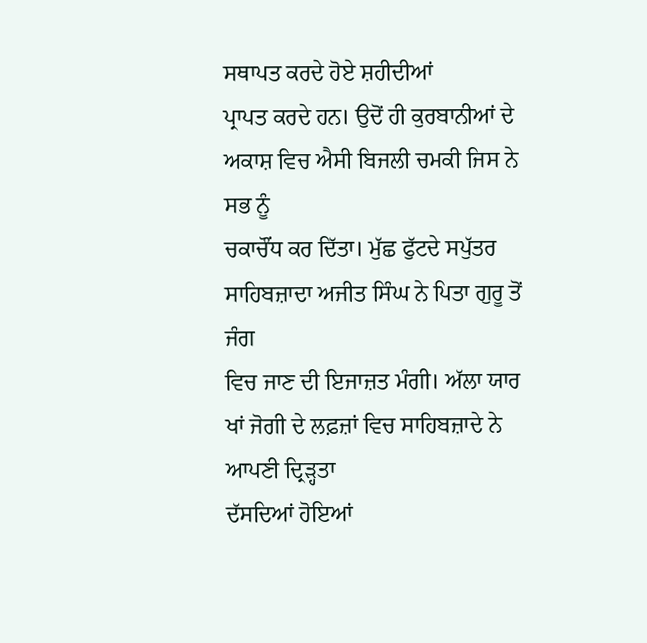ਸਥਾਪਤ ਕਰਦੇ ਹੋਏ ਸ਼ਹੀਦੀਆਂ
ਪ੍ਰਾਪਤ ਕਰਦੇ ਹਨ। ਉਦੋਂ ਹੀ ਕੁਰਬਾਨੀਆਂ ਦੇ ਅਕਾਸ਼ ਵਿਚ ਐਸੀ ਬਿਜਲੀ ਚਮਕੀ ਜਿਸ ਨੇ ਸਭ ਨੂੰ
ਚਕਾਚੌਂਧ ਕਰ ਦਿੱਤਾ। ਮੁੱਛ ਫੁੱਟਦੇ ਸਪੁੱਤਰ ਸਾਹਿਬਜ਼ਾਦਾ ਅਜੀਤ ਸਿੰਘ ਨੇ ਪਿਤਾ ਗੁਰੂ ਤੋਂ ਜੰਗ
ਵਿਚ ਜਾਣ ਦੀ ਇਜਾਜ਼ਤ ਮੰਗੀ। ਅੱਲਾ ਯਾਰ ਖਾਂ ਜੋਗੀ ਦੇ ਲਫ਼ਜ਼ਾਂ ਵਿਚ ਸਾਹਿਬਜ਼ਾਦੇ ਨੇ ਆਪਣੀ ਦ੍ਰਿੜ੍ਹਤਾ
ਦੱਸਦਿਆਂ ਹੋਇਆਂ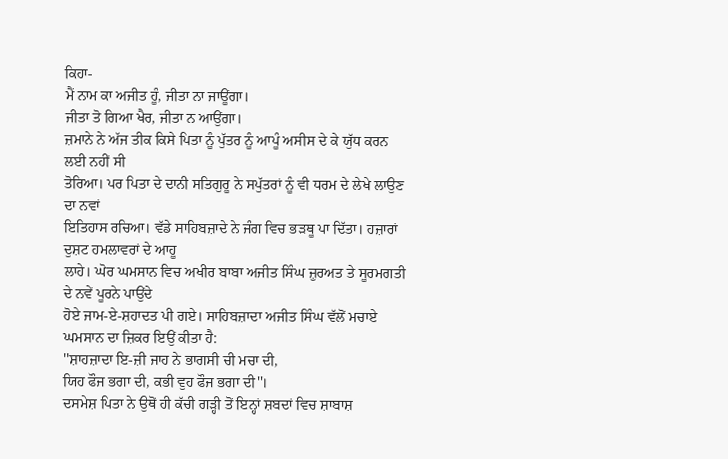ਕਿਹਾ-
ਮੈਂ ਨਾਮ ਕਾ ਅਜੀਤ ਹੂੰ, ਜੀਤਾ ਨਾ ਜਾਊਂਗਾ।
ਜੀਤਾ ਤੋ ਗਿਆ ਖੈਰ, ਜੀਤਾ ਨ ਆਉਂਗਾ।
ਜ਼ਮਾਨੇ ਨੇ ਅੱਜ ਤੀਕ ਕਿਸੇ ਪਿਤਾ ਨੂੰ ਪੁੱਤਰ ਨੂੰ ਆਪੂੰ ਅਸੀਸ ਦੇ ਕੇ ਯੁੱਧ ਕਰਨ ਲਈ ਨਹੀਂ ਸੀ
ਤੋਰਿਆ। ਪਰ ਪਿਤਾ ਦੇ ਦਾਨੀ ਸਤਿਗੁਰੂ ਨੇ ਸਪੁੱਤਰਾਂ ਨੂੰ ਵੀ ਧਰਮ ਦੇ ਲੇਖੇ ਲਾਉਣ ਦਾ ਨਵਾਂ
ਇਤਿਹਾਸ ਰਚਿਆ। ਵੱਡੇ ਸਾਹਿਬਜ਼ਾਦੇ ਨੇ ਜੰਗ ਵਿਚ ਭੜਥੂ ਪਾ ਦਿੱਤਾ। ਹਜ਼ਾਰਾਂ ਦੁਸ਼ਟ ਹਮਲਾਵਰਾਂ ਦੇ ਆਹੂ
ਲਾਹੇ। ਘੋਰ ਘਮਸਾਨ ਵਿਚ ਅਖੀਰ ਬਾਬਾ ਅਜੀਤ ਸਿੰਘ ਜ਼ੁਰਅਤ ਤੇ ਸੂਰਮਗਤੀ ਦੇ ਨਵੇਂ ਪੂਰਨੇ ਪਾਉਂਦੇ
ਹੋਏ ਜਾਮ-ਏ-ਸ਼ਹਾਦਤ ਪੀ ਗਏ। ਸਾਹਿਬਜ਼ਾਦਾ ਅਜੀਤ ਸਿੰਘ ਵੱਲੋਂ ਮਚਾਏ ਘਮਸਾਨ ਦਾ ਜ਼ਿਕਰ ਇਉਂ ਕੀਤਾ ਹੈ:
''ਸ਼ਾਹਜ਼ਾਦਾ ਇ-ਜ਼ੀ ਜਾਹ ਨੇ ਭਾਗਸੀ ਚੀ ਮਚਾ ਦੀ,
ਯਿਹ ਫੌਜ ਭਗਾ ਦੀ, ਕਭੀ ਵੁਹ ਫੌਜ ਭਗਾ ਦੀ''।
ਦਸਮੇਸ਼ ਪਿਤਾ ਨੇ ਉਥੋਂ ਹੀ ਕੱਚੀ ਗੜ੍ਹੀ ਤੋਂ ਇਨ੍ਹਾਂ ਸ਼ਬਦਾਂ ਵਿਚ ਸ਼ਾਬਾਸ਼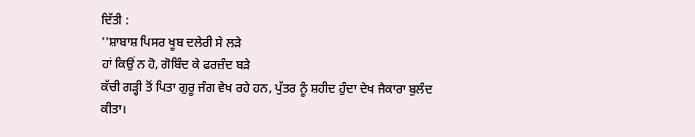ਦਿੱਤੀ :
''ਸ਼ਾਬਾਸ਼ ਪਿਸਰ ਖੂਬ ਦਲੇਰੀ ਸੇ ਲੜੇ
ਹਾਂ ਕਿਉਂ ਨ ਹੋ, ਗੋਬਿੰਦ ਕੇ ਫਰਜ਼ੰਦ ਬੜੇ
ਕੱਚੀ ਗੜ੍ਹੀ ਤੋਂ ਪਿਤਾ ਗੁਰੂ ਜੰਗ ਵੇਖ ਰਹੇ ਹਨ, ਪੁੱਤਰ ਨੂੰ ਸ਼ਹੀਦ ਹੁੰਦਾ ਦੇਖ ਜੈਕਾਰਾ ਬੁਲੰਦ
ਕੀਤਾ।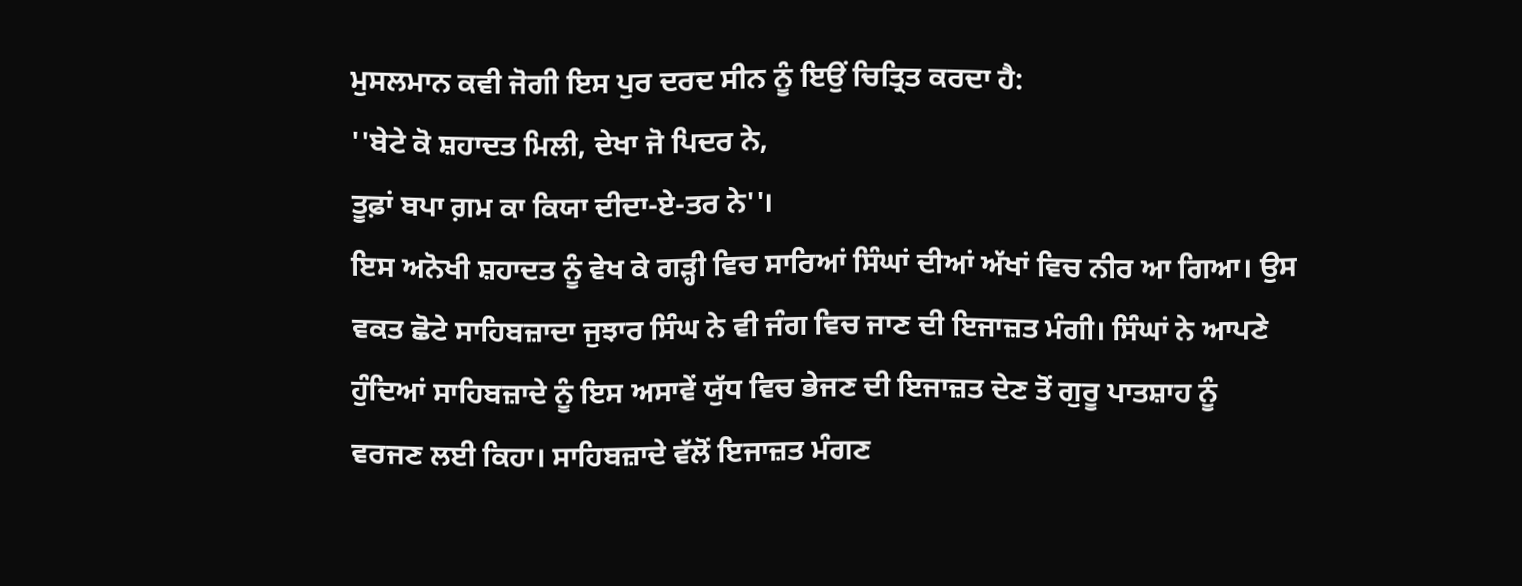ਮੁਸਲਮਾਨ ਕਵੀ ਜੋਗੀ ਇਸ ਪੁਰ ਦਰਦ ਸੀਨ ਨੂੰ ਇਉਂ ਚਿਤ੍ਰਿਤ ਕਰਦਾ ਹੈ:
''ਬੇਟੇ ਕੋ ਸ਼ਹਾਦਤ ਮਿਲੀ, ਦੇਖਾ ਜੋ ਪਿਦਰ ਨੇ,
ਤੂਫ਼ਾਂ ਬਪਾ ਗ਼ਮ ਕਾ ਕਿਯਾ ਦੀਦਾ-ਏ-ਤਰ ਨੇ''।
ਇਸ ਅਨੋਖੀ ਸ਼ਹਾਦਤ ਨੂੰ ਵੇਖ ਕੇ ਗੜ੍ਹੀ ਵਿਚ ਸਾਰਿਆਂ ਸਿੰਘਾਂ ਦੀਆਂ ਅੱਖਾਂ ਵਿਚ ਨੀਰ ਆ ਗਿਆ। ਉਸ
ਵਕਤ ਛੋਟੇ ਸਾਹਿਬਜ਼ਾਦਾ ਜੁਝਾਰ ਸਿੰਘ ਨੇ ਵੀ ਜੰਗ ਵਿਚ ਜਾਣ ਦੀ ਇਜਾਜ਼ਤ ਮੰਗੀ। ਸਿੰਘਾਂ ਨੇ ਆਪਣੇ
ਹੁੰਦਿਆਂ ਸਾਹਿਬਜ਼ਾਦੇ ਨੂੰ ਇਸ ਅਸਾਵੇਂ ਯੁੱਧ ਵਿਚ ਭੇਜਣ ਦੀ ਇਜਾਜ਼ਤ ਦੇਣ ਤੋਂ ਗੁਰੂ ਪਾਤਸ਼ਾਹ ਨੂੰ
ਵਰਜਣ ਲਈ ਕਿਹਾ। ਸਾਹਿਬਜ਼ਾਦੇ ਵੱਲੋਂ ਇਜਾਜ਼ਤ ਮੰਗਣ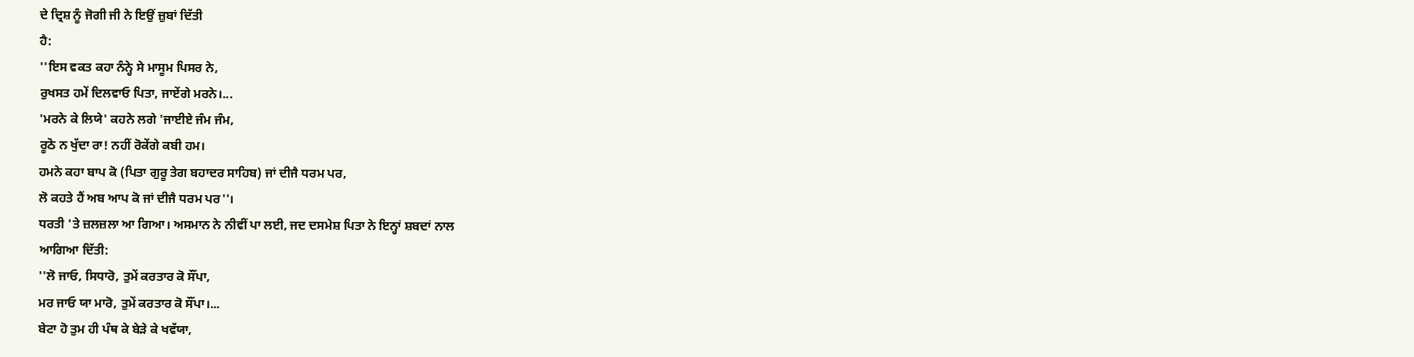ਦੇ ਦ੍ਰਿਸ਼ ਨੂੰ ਜੋਗੀ ਜੀ ਨੇ ਇਉਂ ਜ਼ੁਬਾਂ ਦਿੱਤੀ
ਹੈ:
''ਇਸ ਵਕਤ ਕਹਾ ਨੰਨ੍ਹੇ ਸੇ ਮਾਸੂਮ ਪਿਸਰ ਨੇ,
ਰੁਖਸਤ ਹਮੇਂ ਦਿਲਵਾਓ ਪਿਤਾ, ਜਾਏਂਗੇ ਮਰਨੇ।...
'ਮਰਨੇ ਕੇ ਲਿਯੇ' ਕਹਨੇ ਲਗੇ 'ਜਾਈਏ ਜੰਮ ਜੰਮ,
ਰੂਠੋ ਨ ਖੁੱਦਾ ਰਾ! ਨਹੀਂ ਰੋਕੇਂਗੇ ਕਬੀ ਹਮ।
ਹਮਨੇ ਕਹਾ ਬਾਪ ਕੋ (ਪਿਤਾ ਗੁਰੂ ਤੇਗ ਬਹਾਦਰ ਸਾਹਿਬ) ਜਾਂ ਦੀਜੈ ਧਰਮ ਪਰ,
ਲੋ ਕਹਤੇ ਹੈਂ ਅਬ ਆਪ ਕੋ ਜਾਂ ਦੀਜੈ ਧਰਮ ਪਰ''।
ਧਰਤੀ 'ਤੇ ਜ਼ਲਜ਼ਲਾ ਆ ਗਿਆ। ਅਸਮਾਨ ਨੇ ਨੀਵੀਂ ਪਾ ਲਈ, ਜਦ ਦਸਮੇਸ਼ ਪਿਤਾ ਨੇ ਇਨ੍ਹਾਂ ਸ਼ਬਦਾਂ ਨਾਲ
ਆਗਿਆ ਦਿੱਤੀ:
''ਲੋ ਜਾਓ, ਸਿਧਾਰੋ, ਤੁਮੇਂ ਕਰਤਾਰ ਕੋ ਸੌਂਪਾ,
ਮਰ ਜਾਓ ਯਾ ਮਾਰੋ, ਤੁਮੇਂ ਕਰਤਾਰ ਕੋ ਸੌਂਪਾ।...
ਬੇਟਾ ਹੋ ਤੁਮ ਹੀ ਪੰਥ ਕੇ ਬੇੜੇ ਕੇ ਖਵੱਯਾ,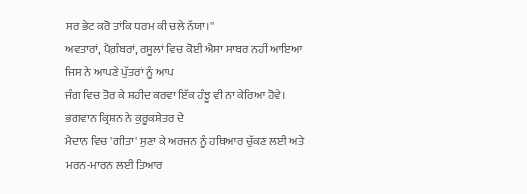ਸਰ ਭੇਟ ਕਰੋ ਤਾਂਕਿ ਧਰਮ ਕੀ ਚਲੇ ਨੱਯਾ।''
ਅਵਤਾਰਾਂ, ਪੈਗ਼ੰਬਰਾਂ, ਰਸੂਲਾਂ ਵਿਚ ਕੋਈ ਐਸਾ ਸਾਬਰ ਨਹੀਂ ਆਇਆ ਜਿਸ ਨੇ ਆਪਣੇ ਪੁੱਤਰਾਂ ਨੂੰ ਆਪ
ਜੰਗ ਵਿਚ ਤੋਰ ਕੇ ਸ਼ਹੀਦ ਕਰਵਾ ਇੱਕ ਹੰਝੂ ਵੀ ਨਾ ਕੇਰਿਆ ਹੋਵੇ। ਭਗਵਾਨ ਕ੍ਰਿਸ਼ਨ ਨੇ ਕੁਰੂਕਸ਼ੇਤਰ ਦੇ
ਮੈਦਾਨ ਵਿਚ 'ਗੀਤਾ' ਸੁਣਾ ਕੇ ਅਰਜਨ ਨੂੰ ਹਥਿਆਰ ਚੁੱਕਣ ਲਈ ਅਤੇ ਮਰਨ-ਮਾਰਨ ਲਈ ਤਿਆਰ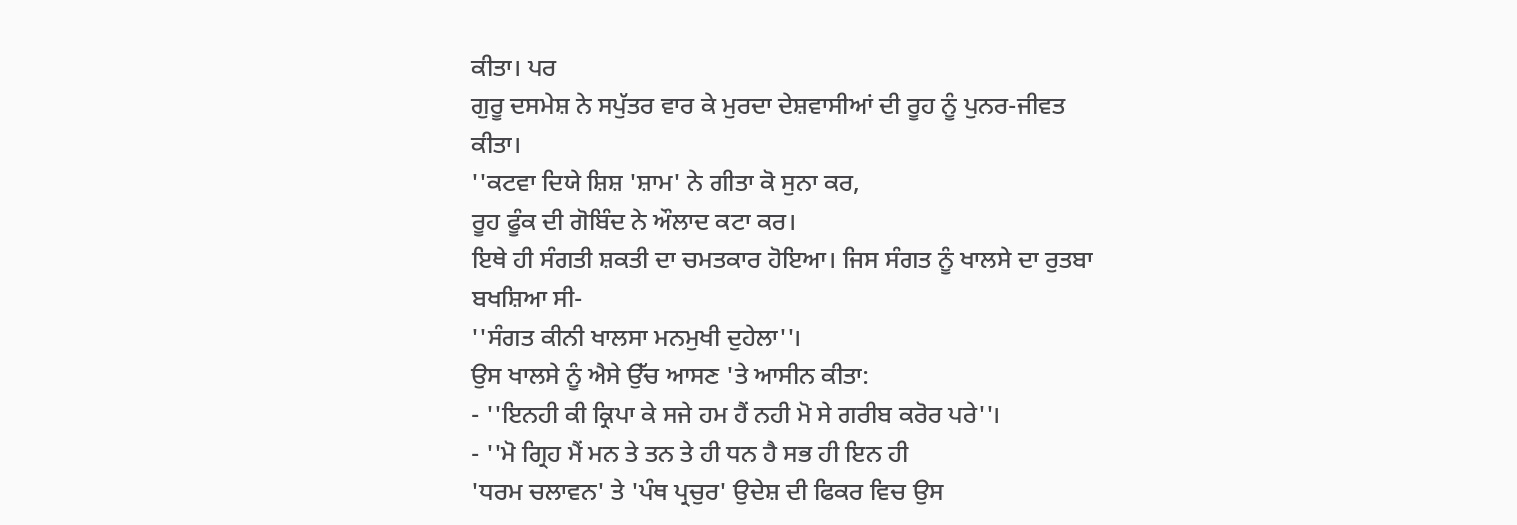ਕੀਤਾ। ਪਰ
ਗੁਰੂ ਦਸਮੇਸ਼ ਨੇ ਸਪੁੱਤਰ ਵਾਰ ਕੇ ਮੁਰਦਾ ਦੇਸ਼ਵਾਸੀਆਂ ਦੀ ਰੂਹ ਨੂੰ ਪੁਨਰ-ਜੀਵਤ ਕੀਤਾ।
''ਕਟਵਾ ਦਿਯੇ ਸ਼ਿਸ਼ 'ਸ਼ਾਮ' ਨੇ ਗੀਤਾ ਕੋ ਸੁਨਾ ਕਰ,
ਰੂਹ ਫੂੰਕ ਦੀ ਗੋਬਿੰਦ ਨੇ ਔਲਾਦ ਕਟਾ ਕਰ।
ਇਥੇ ਹੀ ਸੰਗਤੀ ਸ਼ਕਤੀ ਦਾ ਚਮਤਕਾਰ ਹੋਇਆ। ਜਿਸ ਸੰਗਤ ਨੂੰ ਖਾਲਸੇ ਦਾ ਰੁਤਬਾ ਬਖਸ਼ਿਆ ਸੀ-
''ਸੰਗਤ ਕੀਨੀ ਖਾਲਸਾ ਮਨਮੁਖੀ ਦੁਹੇਲਾ''।
ਉਸ ਖਾਲਸੇ ਨੂੰ ਐਸੇ ਉੱਚ ਆਸਣ 'ਤੇ ਆਸੀਨ ਕੀਤਾ:
- ''ਇਨਹੀ ਕੀ ਕ੍ਰਿਪਾ ਕੇ ਸਜੇ ਹਮ ਹੈਂ ਨਹੀ ਮੋ ਸੇ ਗਰੀਬ ਕਰੋਰ ਪਰੇ''।
- ''ਮੋ ਗ੍ਰਿਹ ਮੈਂ ਮਨ ਤੇ ਤਨ ਤੇ ਹੀ ਧਨ ਹੈ ਸਭ ਹੀ ਇਨ ਹੀ
'ਧਰਮ ਚਲਾਵਨ' ਤੇ 'ਪੰਥ ਪ੍ਰਚੁਰ' ਉਦੇਸ਼ ਦੀ ਫਿਕਰ ਵਿਚ ਉਸ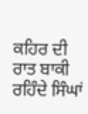ਕਹਿਰ ਦੀ ਰਾਤ ਬਾਕੀ ਰਹਿੰਦੇ ਸਿੰਘਾਂ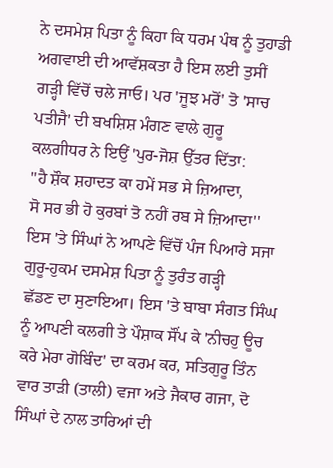ਨੇ ਦਸਮੇਸ਼ ਪਿਤਾ ਨੂੰ ਕਿਹਾ ਕਿ ਧਰਮ ਪੰਥ ਨੂੰ ਤੁਹਾਡੀ ਅਗਵਾਈ ਦੀ ਆਵੱਸ਼ਕਤਾ ਹੈ ਇਸ ਲਈ ਤੁਸੀਂ
ਗੜ੍ਹੀ ਵਿੱਚੋਂ ਚਲੇ ਜਾਓ। ਪਰ 'ਜੂਝ ਮਰੋਂ' ਤੋ 'ਸਾਚ ਪਤੀਜੈ' ਦੀ ਬਖਸ਼ਿਸ਼ ਮੰਗਣ ਵਾਲੇ ਗੁਰੂ
ਕਲਗੀਧਰ ਨੇ ਇਉਂ 'ਪੁਰ-ਜੋਸ਼ ਉੱਤਰ ਦਿੱਤਾ:
''ਹੈ ਸ਼ੌਕ ਸ਼ਹਾਦਤ ਕਾ ਹਮੇਂ ਸਭ ਸੇ ਜ਼ਿਆਦਾ,
ਸੋ ਸਰ ਭੀ ਹੋ ਕੁਰਬਾਂ ਤੋ ਨਹੀਂ ਰਬ ਸੇ ਜ਼ਿਆਦਾ''
ਇਸ 'ਤੇ ਸਿੰਘਾਂ ਨੇ ਆਪਣੇ ਵਿੱਚੋਂ ਪੰਜ ਪਿਆਰੇ ਸਜਾ ਗੁਰੂ-ਹੁਕਮ ਦਸਮੇਸ਼ ਪਿਤਾ ਨੂੰ ਤੁਰੰਤ ਗੜ੍ਹੀ
ਛੱਡਣ ਦਾ ਸੁਣਾਇਆ। ਇਸ 'ਤੇ ਬਾਬਾ ਸੰਗਤ ਸਿੰਘ ਨੂੰ ਆਪਣੀ ਕਲਗੀ ਤੇ ਪੌਸ਼ਾਕ ਸੌਂਪ ਕੇ 'ਨੀਚਹੁ ਊਚ
ਕਰੇ ਮੇਰਾ ਗੋਬਿੰਦ' ਦਾ ਕਰਮ ਕਰ, ਸਤਿਗੁਰੂ ਤਿੰਨ ਵਾਰ ਤਾੜੀ (ਤਾਲੀ) ਵਜਾ ਅਤੇ ਜੈਕਾਰ ਗਜਾ, ਦੋ
ਸਿੰਘਾਂ ਦੇ ਨਾਲ ਤਾਰਿਆਂ ਦੀ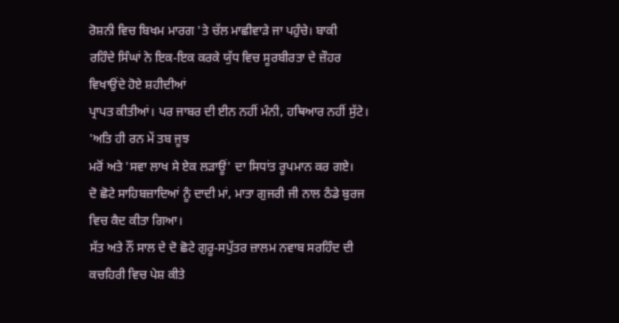ਰੋਸ਼ਨੀ ਵਿਚ ਬਿਖਮ ਮਾਰਗ 'ਤੇ ਚੱਲ ਮਾਛੀਵਾੜੇ ਜਾ ਪਹੁੰਚੇ। ਬਾਕੀ
ਰਹਿੰਦੇ ਸਿੰਘਾਂ ਨੇ ਇਕ-ਇਕ ਕਰਕੇ ਯੁੱਧ ਵਿਚ ਸੂਰਬੀਰਤਾ ਦੇ ਜ਼ੌਹਰ ਵਿਖਾਉਂਦੇ ਹੋਏ ਸ਼ਹੀਦੀਆਂ
ਪ੍ਰਾਪਤ ਕੀਤੀਆਂ। ਪਰ ਜਾਬਰ ਦੀ ਈਨ ਨਹੀਂ ਮੰਨੀ, ਹਥਿਆਰ ਨਹੀਂ ਸੁੱਟੇ। 'ਅਤਿ ਹੀ ਰਨ ਮੇਂ ਤਬ ਜੂਝ
ਮਰੋਂ ਅਤੇ 'ਸਵਾ ਲਾਖ ਸੇ ਏਕ ਲੜਾਊਂ' ਦਾ ਸਿਧਾਂਤ ਰੂਪਮਾਨ ਕਰ ਗਏ।
ਦੋ ਛੋਟੇ ਸਾਹਿਬਜ਼ਾਦਿਆਂ ਨੂੰ ਦਾਦੀ ਮਾਂ, ਮਾਤਾ ਗੁਜਰੀ ਜੀ ਨਾਲ ਠੰਡੇ ਬੁਰਜ ਵਿਚ ਕੈਦ ਕੀਤਾ ਗਿਆ।
ਸੱਤ ਅਤੇ ਨੌਂ ਸਾਲ ਦੇ ਦੋ ਛੋਟੇ ਗੁਰੂ-ਸਪੁੱਤਰ ਜ਼ਾਲਮ ਨਵਾਬ ਸਰਹਿੰਦ ਦੀ ਕਚਹਿਰੀ ਵਿਚ ਪੇਸ਼ ਕੀਤੇ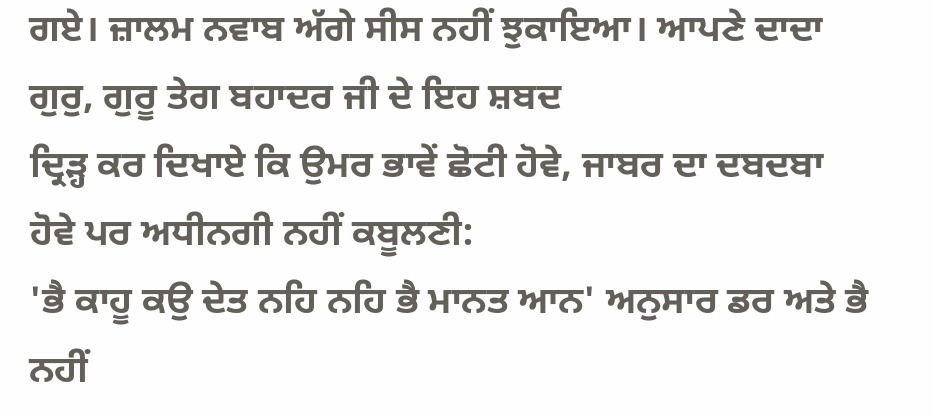ਗਏ। ਜ਼ਾਲਮ ਨਵਾਬ ਅੱਗੇ ਸੀਸ ਨਹੀਂ ਝੁਕਾਇਆ। ਆਪਣੇ ਦਾਦਾ ਗੁਰੁ, ਗੁਰੂ ਤੇਗ ਬਹਾਦਰ ਜੀ ਦੇ ਇਹ ਸ਼ਬਦ
ਦ੍ਰਿੜ੍ਹ ਕਰ ਦਿਖਾਏ ਕਿ ਉਮਰ ਭਾਵੇਂ ਛੋਟੀ ਹੋਵੇ, ਜਾਬਰ ਦਾ ਦਬਦਬਾ ਹੋਵੇ ਪਰ ਅਧੀਨਗੀ ਨਹੀਂ ਕਬੂਲਣੀ:
'ਭੈ ਕਾਹੂ ਕਉ ਦੇਤ ਨਹਿ ਨਹਿ ਭੈ ਮਾਨਤ ਆਨ' ਅਨੁਸਾਰ ਡਰ ਅਤੇ ਭੈ ਨਹੀਂ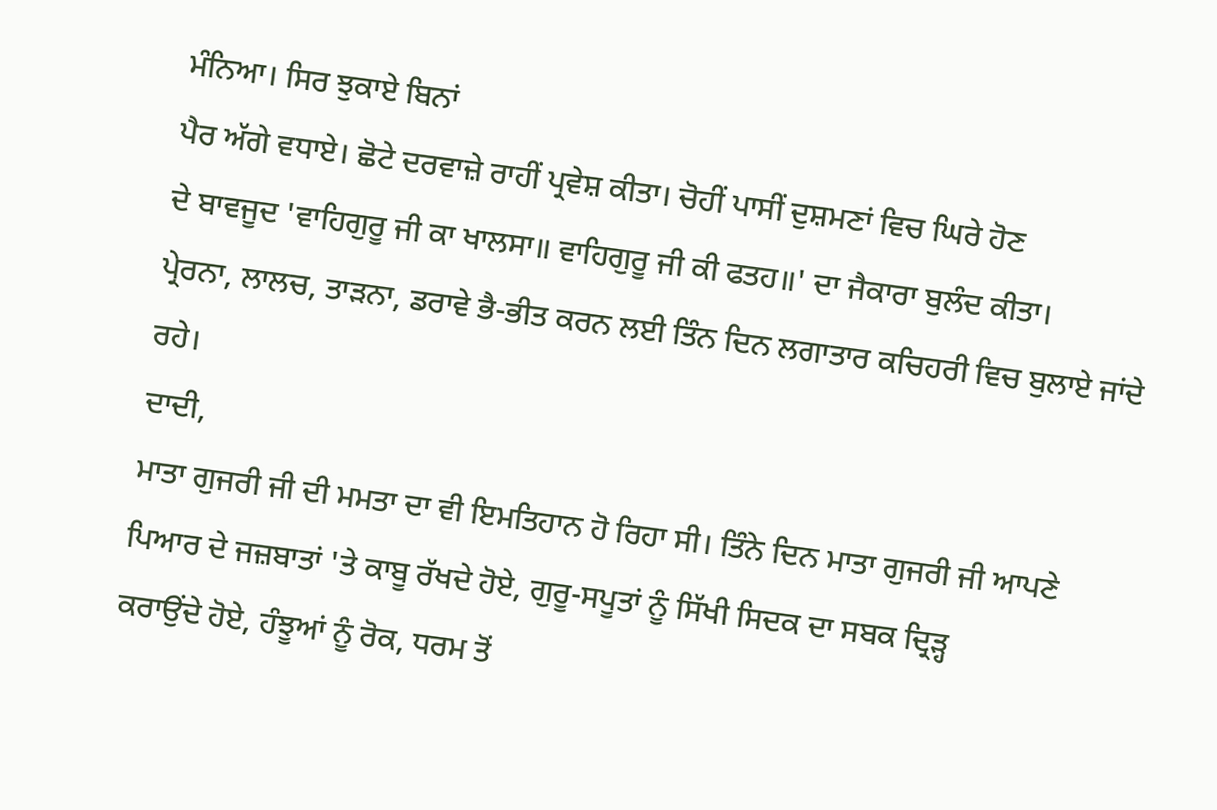ਮੰਨਿਆ। ਸਿਰ ਝੁਕਾਏ ਬਿਨਾਂ
ਪੈਰ ਅੱਗੇ ਵਧਾਏ। ਛੋਟੇ ਦਰਵਾਜ਼ੇ ਰਾਹੀਂ ਪ੍ਰਵੇਸ਼ ਕੀਤਾ। ਚੋਹੀਂ ਪਾਸੀਂ ਦੁਸ਼ਮਣਾਂ ਵਿਚ ਘਿਰੇ ਹੋਣ
ਦੇ ਬਾਵਜੂਦ 'ਵਾਹਿਗੁਰੂ ਜੀ ਕਾ ਖਾਲਸਾ॥ ਵਾਹਿਗੁਰੂ ਜੀ ਕੀ ਫਤਹ॥' ਦਾ ਜੈਕਾਰਾ ਬੁਲੰਦ ਕੀਤਾ।
ਪ੍ਰੇਰਨਾ, ਲਾਲਚ, ਤਾੜਨਾ, ਡਰਾਵੇ ਭੈ-ਭੀਤ ਕਰਨ ਲਈ ਤਿੰਨ ਦਿਨ ਲਗਾਤਾਰ ਕਚਿਹਰੀ ਵਿਚ ਬੁਲਾਏ ਜਾਂਦੇ
ਰਹੇ।
ਦਾਦੀ,
ਮਾਤਾ ਗੁਜਰੀ ਜੀ ਦੀ ਮਮਤਾ ਦਾ ਵੀ ਇਮਤਿਹਾਨ ਹੋ ਰਿਹਾ ਸੀ। ਤਿੰਨੇ ਦਿਨ ਮਾਤਾ ਗੁਜਰੀ ਜੀ ਆਪਣੇ
ਪਿਆਰ ਦੇ ਜਜ਼ਬਾਤਾਂ 'ਤੇ ਕਾਬੂ ਰੱਖਦੇ ਹੋਏ, ਗੁਰੂ-ਸਪੂਤਾਂ ਨੂੰ ਸਿੱਖੀ ਸਿਦਕ ਦਾ ਸਬਕ ਦ੍ਰਿੜ੍ਹ
ਕਰਾਉਂਦੇ ਹੋਏ, ਹੰਝੂਆਂ ਨੂੰ ਰੋਕ, ਧਰਮ ਤੋਂ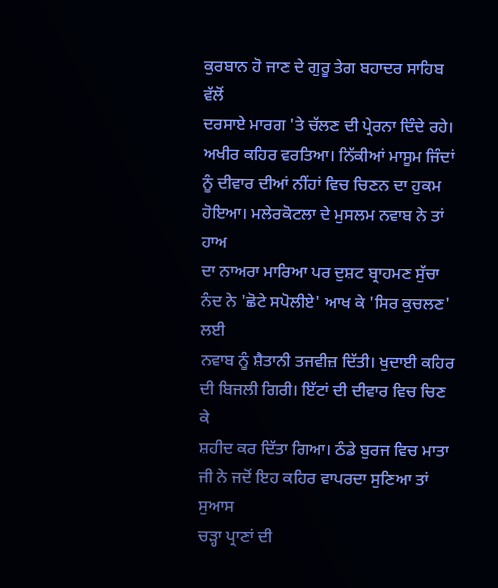ਕੁਰਬਾਨ ਹੋ ਜਾਣ ਦੇ ਗੁਰੂ ਤੇਗ ਬਹਾਦਰ ਸਾਹਿਬ ਵੱਲੋਂ
ਦਰਸਾਏ ਮਾਰਗ 'ਤੇ ਚੱਲਣ ਦੀ ਪ੍ਰੇਰਨਾ ਦਿੰਦੇ ਰਹੇ। ਅਖੀਰ ਕਹਿਰ ਵਰਤਿਆ। ਨਿੱਕੀਆਂ ਮਾਸੂਮ ਜਿੰਦਾਂ
ਨੂੰ ਦੀਵਾਰ ਦੀਆਂ ਨੀਂਹਾਂ ਵਿਚ ਚਿਣਨ ਦਾ ਹੁਕਮ ਹੋਇਆ। ਮਲੇਰਕੋਟਲਾ ਦੇ ਮੁਸਲਮ ਨਵਾਬ ਨੇ ਤਾਂ ਹਾਅ
ਦਾ ਨਾਅਰਾ ਮਾਰਿਆ ਪਰ ਦੁਸ਼ਟ ਬ੍ਰਾਹਮਣ ਸੁੱਚਾ ਨੰਦ ਨੇ 'ਛੋਟੇ ਸਪੋਲੀਏ' ਆਖ ਕੇ 'ਸਿਰ ਕੁਚਲਣ' ਲਈ
ਨਵਾਬ ਨੂੰ ਸ਼ੈਤਾਨੀ ਤਜਵੀਜ਼ ਦਿੱਤੀ। ਖੁਦਾਈ ਕਹਿਰ ਦੀ ਬਿਜਲੀ ਗਿਰੀ। ਇੱਟਾਂ ਦੀ ਦੀਵਾਰ ਵਿਚ ਚਿਣ ਕੇ
ਸ਼ਹੀਦ ਕਰ ਦਿੱਤਾ ਗਿਆ। ਠੰਡੇ ਬੁਰਜ ਵਿਚ ਮਾਤਾ ਜੀ ਨੇ ਜਦੋਂ ਇਹ ਕਹਿਰ ਵਾਪਰਦਾ ਸੁਣਿਆ ਤਾਂ ਸੁਆਸ
ਚੜ੍ਹਾ ਪ੍ਰਾਣਾਂ ਦੀ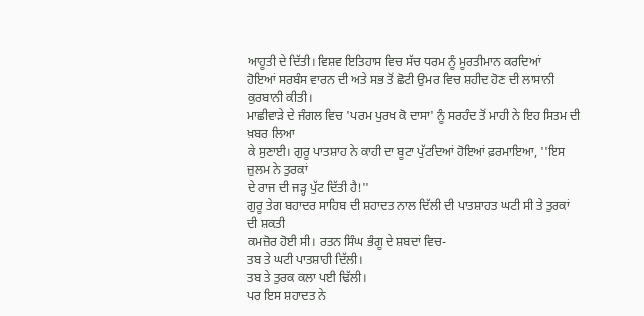ਆਹੂਤੀ ਦੇ ਦਿੱਤੀ। ਵਿਸ਼ਵ ਇਤਿਹਾਸ ਵਿਚ ਸੱਚ ਧਰਮ ਨੂੰ ਮੂਰਤੀਮਾਨ ਕਰਦਿਆਂ
ਹੋਇਆਂ ਸਰਬੰਸ ਵਾਰਨ ਦੀ ਅਤੇ ਸਭ ਤੋਂ ਛੋਟੀ ਉਮਰ ਵਿਚ ਸ਼ਹੀਦ ਹੋਣ ਦੀ ਲਾਸਾਨੀ ਕੁਰਬਾਨੀ ਕੀਤੀ।
ਮਾਛੀਵਾੜੇ ਦੇ ਜੰਗਲ ਵਿਚ 'ਪਰਮ ਪੁਰਖ ਕੋ ਦਾਸਾ' ਨੂੰ ਸਰਹੰਦ ਤੋਂ ਮਾਹੀ ਨੇ ਇਹ ਸਿਤਮ ਦੀ ਖ਼ਬਰ ਲਿਆ
ਕੇ ਸੁਣਾਈ। ਗੁਰੂ ਪਾਤਸ਼ਾਹ ਨੇ ਕਾਹੀ ਦਾ ਬੂਟਾ ਪੁੱਟਦਿਆਂ ਹੋਇਆਂ ਫ਼ਰਮਾਇਆ, ''ਇਸ ਜ਼ੁਲਮ ਨੇ ਤੁਰਕਾਂ
ਦੇ ਰਾਜ ਦੀ ਜੜ੍ਹ ਪੁੱਟ ਦਿੱਤੀ ਹੈ!''
ਗੁਰੂ ਤੇਗ ਬਹਾਦਰ ਸਾਹਿਬ ਦੀ ਸ਼ਹਾਦਤ ਨਾਲ ਦਿੱਲੀ ਦੀ ਪਾਤਸ਼ਾਹਤ ਘਟੀ ਸੀ ਤੇ ਤੁਰਕਾਂ ਦੀ ਸ਼ਕਤੀ
ਕਮਜ਼ੋਰ ਹੋਈ ਸੀ। ਰਤਨ ਸਿੰਘ ਭੰਗੂ ਦੇ ਸ਼ਬਦਾਂ ਵਿਚ-
ਤਬ ਤੇ ਘਟੀ ਪਾਤਸ਼ਾਹੀ ਦਿੱਲੀ।
ਤਬ ਤੇ ਤੁਰਕ ਕਲਾ ਪਈ ਢਿੱਲੀ।
ਪਰ ਇਸ ਸ਼ਹਾਦਤ ਨੇ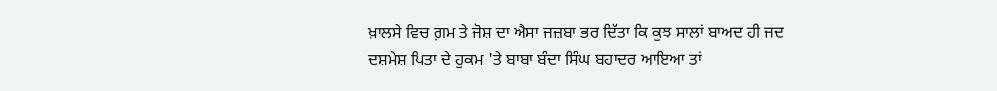ਖ਼ਾਲਸੇ ਵਿਚ ਗ਼ਮ ਤੇ ਜੋਸ਼ ਦਾ ਐਸਾ ਜਜ਼ਬਾ ਭਰ ਦਿੱਤਾ ਕਿ ਕੁਝ ਸਾਲਾਂ ਬਾਅਦ ਹੀ ਜਦ
ਦਸ਼ਮੇਸ਼ ਪਿਤਾ ਦੇ ਹੁਕਮ 'ਤੇ ਬਾਬਾ ਬੰਦਾ ਸਿੰਘ ਬਹਾਦਰ ਆਇਆ ਤਾਂ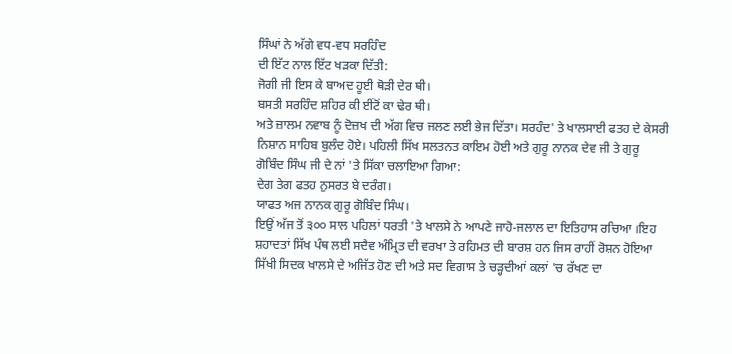ਸਿੰਘਾਂ ਨੇ ਅੱਗੇ ਵਧ-ਵਧ ਸਰਹਿੰਦ
ਦੀ ਇੱਟ ਨਾਲ ਇੱਟ ਖੜਕਾ ਦਿੱਤੀ:
ਜੋਗੀ ਜੀ ਇਸ ਕੇ ਬਾਅਦ ਹੂਈ ਥੋੜੀ ਦੇਰ ਥੀ।
ਬਸਤੀ ਸਰਹਿੰਦ ਸ਼ਹਿਰ ਕੀ ਈਂਟੋਂ ਕਾ ਢੇਰ ਥੀ।
ਅਤੇ ਜ਼ਾਲਮ ਨਵਾਬ ਨੂੰ ਦੋਜ਼ਖ ਦੀ ਅੱਗ ਵਿਚ ਜਲਣ ਲਈ ਭੇਜ ਦਿੱਤਾ। ਸਰਹੰਦ' ਤੇ ਖਾਲਸਾਈ ਫਤਹ ਦੇ ਕੇਸਰੀ
ਨਿਸ਼ਾਨ ਸਾਹਿਬ ਬੁਲੰਦ ਹੋਏ। ਪਹਿਲੀ ਸਿੱਖ ਸਲਤਨਤ ਕਾਇਮ ਹੋਈ ਅਤੇ ਗੁਰੂ ਨਾਨਕ ਦੇਵ ਜੀ ਤੇ ਗੁਰੂ
ਗੋਬਿੰਦ ਸਿੰਘ ਜੀ ਦੇ ਨਾਂ 'ਤੇ ਸਿੱਕਾ ਚਲਾਇਆ ਗਿਆ:
ਦੇਗ ਤੇਗ ਫਤਹ ਨੁਸਰਤ ਬੇ ਦਰੰਗ।
ਯਾਫਤ ਅਜ ਨਾਨਕ ਗੁਰੂ ਗੋਬਿੰਦ ਸਿੰਘ।
ਇਉਂ ਅੱਜ ਤੋਂ ੩੦੦ ਸਾਲ ਪਹਿਲਾਂ ਧਰਤੀ 'ਤੇ ਖਾਲਸੇ ਨੇ ਆਪਣੇ ਜਾਹੋ-ਜਲਾਲ ਦਾ ਇਤਿਹਾਸ ਰਚਿਆ ।ਇਹ
ਸ਼ਹਾਦਤਾਂ ਸਿੱਖ ਪੰਥ ਲਈ ਸਦੈਵ ਅੰਮ੍ਰਿਤ ਦੀ ਵਰਖਾ ਤੇ ਰਹਿਮਤ ਦੀ ਬਾਰਸ਼ ਹਨ ਜਿਸ ਰਾਹੀਂ ਰੋਸ਼ਨ ਹੋਇਆ
ਸਿੱਖੀ ਸਿਦਕ ਖਾਲਸੇ ਦੇ ਅਜਿੱਤ ਹੋਣ ਦੀ ਅਤੇ ਸਦ ਵਿਗਾਸ ਤੇ ਚੜ੍ਹਦੀਆਂ ਕਲਾਂ 'ਚ ਰੱਖਣ ਦਾ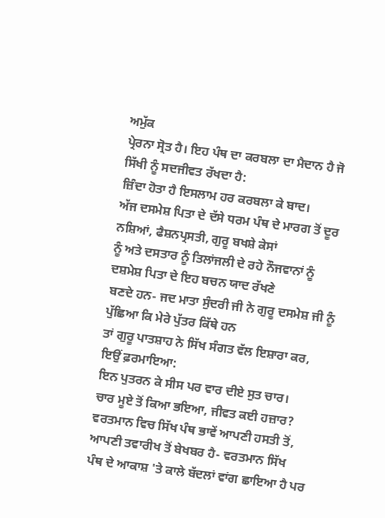ਅਮੁੱਕ
ਪ੍ਰੇਰਨਾ ਸ੍ਰੋਤ ਹੈ। ਇਹ ਪੰਥ ਦਾ ਕਰਬਲਾ ਦਾ ਮੈਦਾਨ ਹੈ ਜੋ ਸਿੱਖੀ ਨੂੰ ਸਦਜੀਵਤ ਰੱਖਦਾ ਹੈ:
ਜ਼ਿੰਦਾ ਹੋਤਾ ਹੈ ਇਸਲਾਮ ਹਰ ਕਰਬਲਾ ਕੇ ਬਾਦ।
ਅੱਜ ਦਸਮੇਸ਼ ਪਿਤਾ ਦੇ ਦੱਸੇ ਧਰਮ ਪੰਥ ਦੇ ਮਾਰਗ ਤੋਂ ਦੂਰ ਨਸ਼ਿਆਂ, ਫੈਸ਼ਨਪ੍ਰਸਤੀ, ਗੁਰੂ ਬਖਸ਼ੇ ਕੇਸਾਂ
ਨੂੰ ਅਤੇ ਦਸਤਾਰ ਨੂੰ ਤਿਲਾਂਜਲੀ ਦੇ ਰਹੇ ਨੌਜਵਾਨਾਂ ਨੂੰ ਦਸ਼ਮੇਸ਼ ਪਿਤਾ ਦੇ ਇਹ ਬਚਨ ਯਾਦ ਰੱਖਣੇ
ਬਣਦੇ ਹਨ- ਜਦ ਮਾਤਾ ਸੁੰਦਰੀ ਜੀ ਨੇ ਗੁਰੂ ਦਸਮੇਸ਼ ਜੀ ਨੂੰ ਪੁੱਛਿਆ ਕਿ ਮੇਰੇ ਪੁੱਤਰ ਕਿੱਥੇ ਹਨ
ਤਾਂ ਗੁਰੂ ਪਾਤਸ਼ਾਹ ਨੇ ਸਿੱਖ ਸੰਗਤ ਵੱਲ ਇਸ਼ਾਰਾ ਕਰ, ਇਉਂ ਫ਼ਰਮਾਇਆ:
ਇਨ ਪੁਤਰਨ ਕੇ ਸੀਸ ਪਰ ਵਾਰ ਦੀਏ ਸੁਤ ਚਾਰ।
ਚਾਰ ਮੂਏ ਤੋਂ ਕਿਆ ਭਇਆ, ਜੀਵਤ ਕਈ ਹਜ਼ਾਰ?
ਵਰਤਮਾਨ ਵਿਚ ਸਿੱਖ ਪੰਥ ਭਾਵੇਂ ਆਪਣੀ ਹਸਤੀ ਤੋਂ, ਆਪਣੀ ਤਵਾਰੀਖ ਤੋਂ ਬੇਖਬਰ ਹੈ- ਵਰਤਮਾਨ ਸਿੱਖ
ਪੰਥ ਦੇ ਆਕਾਸ਼ 'ਤੇ ਕਾਲੇ ਬੱਦਲਾਂ ਵਾਂਗ ਛਾਇਆ ਹੈ ਪਰ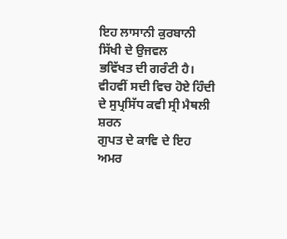ਇਹ ਲਾਸਾਨੀ ਕੁਰਬਾਨੀ ਸਿੱਖੀ ਦੇ ਉਜਵਲ
ਭਵਿੱਖਤ ਦੀ ਗਰੰਟੀ ਹੈ। ਵੀਹਵੀਂ ਸਦੀ ਵਿਚ ਹੋਏ ਹਿੰਦੀ ਦੇ ਸੁਪ੍ਰਸਿੱਧ ਕਵੀ ਸ੍ਰੀ ਮੈਥਲੀ ਸ਼ਰਨ
ਗੁਪਤ ਦੇ ਕਾਵਿ ਦੇ ਇਹ ਅਮਰ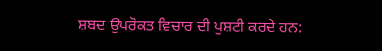ਸ਼ਬਦ ਉਪਰੋਕਤ ਵਿਚਾਰ ਦੀ ਪੁਸ਼ਟੀ ਕਰਦੇ ਹਨ: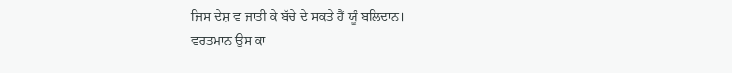ਜਿਸ ਦੇਸ਼ ਵ ਜਾਤੀ ਕੇ ਬੱਚੇ ਦੇ ਸਕਤੇ ਹੈਂ ਯੂੰ ਬਲਿਦਾਨ।
ਵਰਤਮਾਨ ਉਸ ਕਾ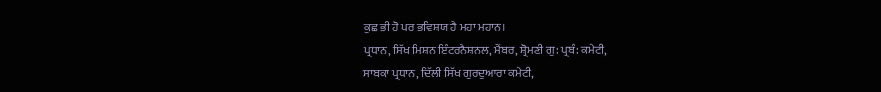ਕੁਛ ਭੀ ਹੋ ਪਰ ਭਵਿਸ਼ਯ ਹੈ ਮਹਾ ਮਹਾਨ।
ਪ੍ਰਧਾਨ, ਸਿੱਖ ਮਿਸ਼ਨ ਇੰਟਰਨੈਸ਼ਨਲ, ਮੈਂਬਰ, ਸ਼੍ਰੋਮਣੀ ਗੁ: ਪ੍ਰਬੰ: ਕਮੇਟੀ,
ਸਾਬਕਾ ਪ੍ਰਧਾਨ, ਦਿੱਲੀ ਸਿੱਖ ਗੁਰਦੁਆਰਾ ਕਮੇਟੀ,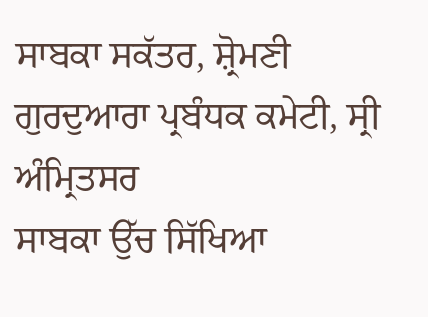ਸਾਬਕਾ ਸਕੱਤਰ, ਸ਼੍ਰੋਮਣੀ ਗੁਰਦੁਆਰਾ ਪ੍ਰਬੰਧਕ ਕਮੇਟੀ, ਸ੍ਰੀ ਅੰਮ੍ਰਿਤਸਰ
ਸਾਬਕਾ ਉੱਚ ਸਿੱਖਿਆ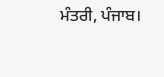ਮੰਤਰੀ, ਪੰਜਾਬ।